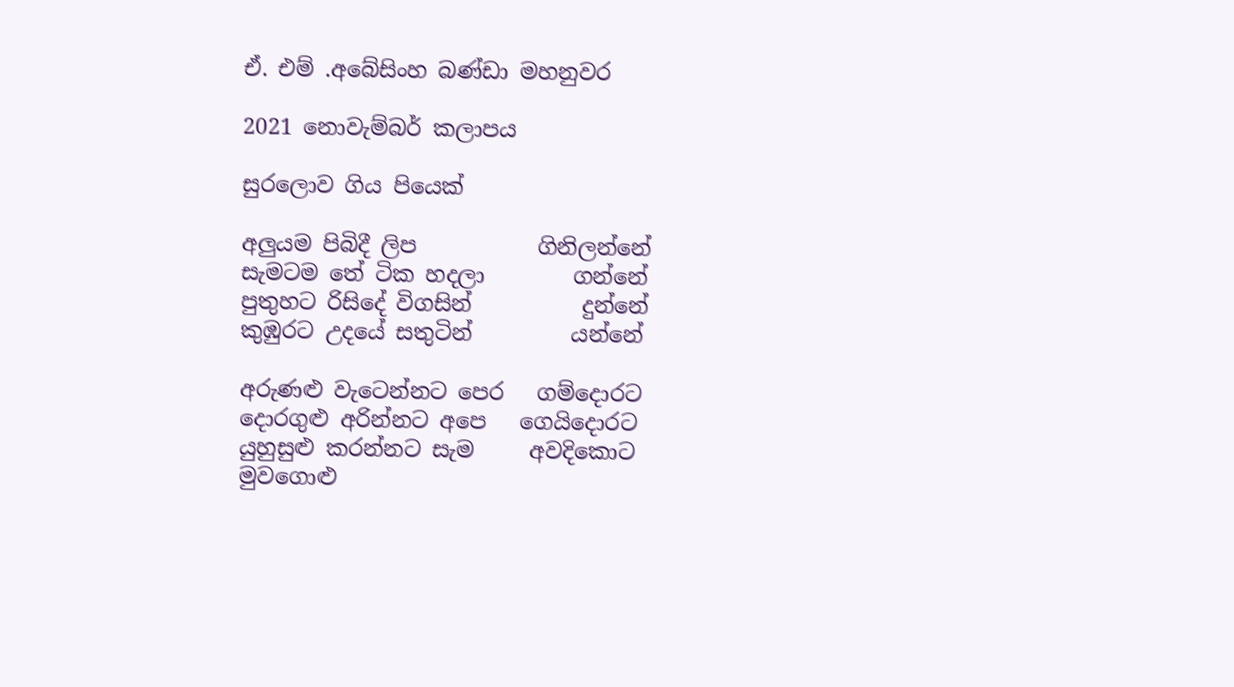ඒ. එම් .අබේසිංහ බණ්ඩා මහනුවර

2021 නොවැම්බර් කලාපය

සුරලොව ගිය පියෙක්

අලුයම පිබිදී ලිප           ගිනිලන්නේ
සැමටම තේ ටික හදලා        ගන්නේ
පුතුහට රිසිදේ විගසින්          දුන්නේ
කුඹුරට උදයේ සතුටින්         යන්නේ

අරුණළු වැටෙන්නට පෙර   ගම්දොරට
දොරගුළු අරින්නට අපෙ   ගෙයිදොරට
යුහුසුළු කරන්නට සැම     අවදිකොට
මුවගොළු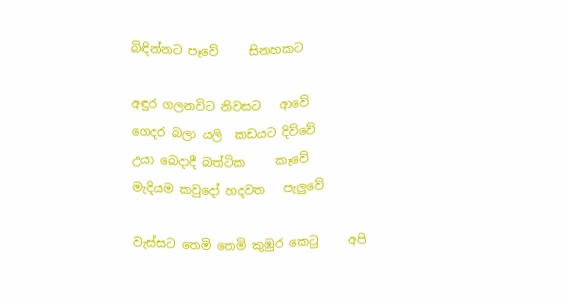බිඳින්නට පෑවේ     සිනහකට

අඳුර ගලනවිට නිවසට   ආවේ
ගෙදර බලා යලි  කඩයට දිව්වේ
උයා බෙදාදී බත්ටික     කෑවේ
මැදියම කවුදෝ හදවත   පැලුවේ

වැස්සට තෙමි තෙමි කුඹුර කෙටු     අපි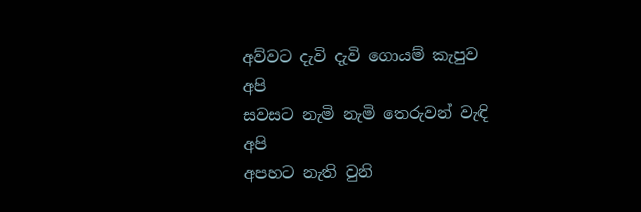අව්වට දැවි දැවි ගොයම් කැපුව          අපි
සවසට නැමි නැමි තෙරුවන් වැඳි       අපි
අපහට නැති වුනි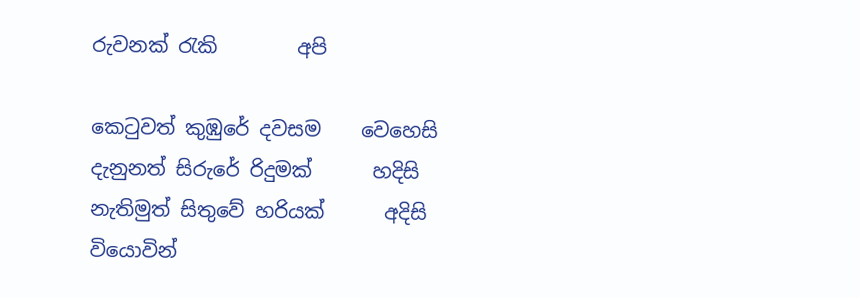රුවනක් රැකි        අපි

කෙටුවත් කුඹුරේ දවසම    වෙහෙසි
දැනුනත් සිරුරේ රිදුමක්      හදිසි
නැතිමුත් සිතුවේ හරියක්      අදිසි
වියොවින්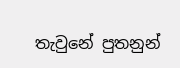තැවුනේ පුතනුන්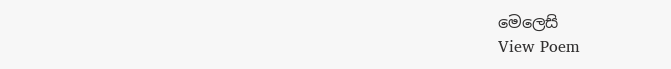මෙලෙසි
View Poem